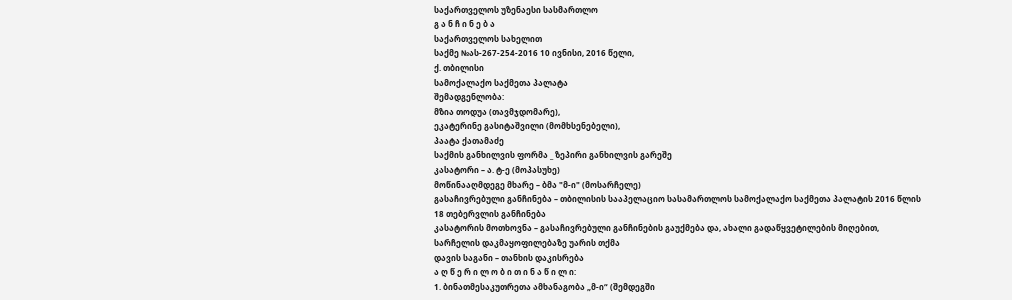საქართველოს უზენაესი სასმართლო
გ ა ნ ჩ ი ნ ე ბ ა
საქართველოს სახელით
საქმე №ას-267-254-2016 10 ივნისი, 2016 წელი,
ქ. თბილისი
სამოქალაქო საქმეთა პალატა
შემადგენლობა:
მზია თოდუა (თავმჯდომარე),
ეკატერინე გასიტაშვილი (მომხსენებელი),
პაატა ქათამაძე
საქმის განხილვის ფორმა _ ზეპირი განხილვის გარეშე
კასატორი – ა. ტ-ე (მოპასუხე)
მოწინააღმდეგე მხარე – ბმა "მ-ი" (მოსარჩელე)
გასაჩივრებული განჩინება – თბილისის სააპელაციო სასამართლოს სამოქალაქო საქმეთა პალატის 2016 წლის 18 თებერვლის განჩინება
კასატორის მოთხოვნა – გასაჩივრებული განჩინების გაუქმება და, ახალი გადაწყვეტილების მიღებით, სარჩელის დაკმაყოფილებაზე უარის თქმა
დავის საგანი – თანხის დაკისრება
ა ღ წ ე რ ი ლ ო ბ ი თ ი ნ ა წ ი ლ ი:
1. ბინათმესაკუთრეთა ამხანაგობა „მ-ი“ (შემდეგში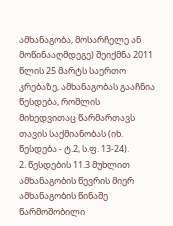ამხანაგობა, მოსარჩელე ან მოწინააღმდეგე) შეიქმნა 2011 წლის 25 მარტს საერთო კრებაზე, ამხანაგობას გააჩნია წესდება, რომლის მიხედვითაც წარმართავს თავის საქმიანობას (იხ. წესდება - ტ.2, ს.ფ. 13-24).
2. წესდების 11.3 მუხლით ამხანაგობის წევრის მიერ ამხანაგობის წინაშე წარმოშობილი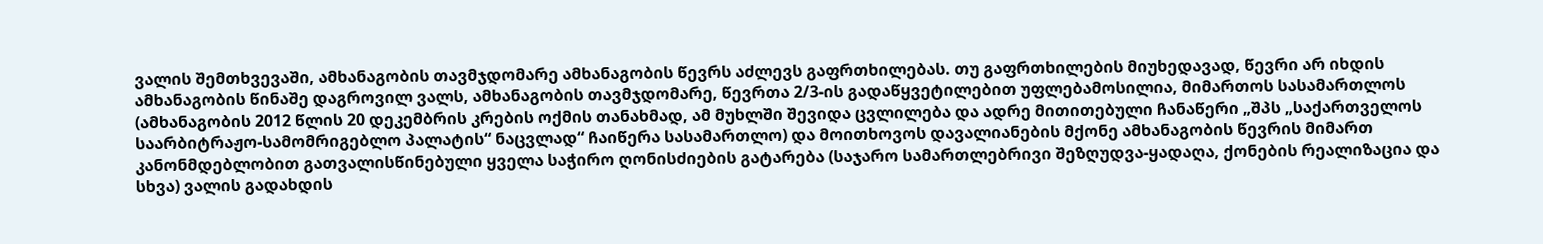ვალის შემთხვევაში, ამხანაგობის თავმჯდომარე ამხანაგობის წევრს აძლევს გაფრთხილებას. თუ გაფრთხილების მიუხედავად, წევრი არ იხდის ამხანაგობის წინაშე დაგროვილ ვალს, ამხანაგობის თავმჯდომარე, წევრთა 2/3-ის გადაწყვეტილებით უფლებამოსილია, მიმართოს სასამართლოს (ამხანაგობის 2012 წლის 20 დეკემბრის კრების ოქმის თანახმად, ამ მუხლში შევიდა ცვლილება და ადრე მითითებული ჩანაწერი „შპს „საქართველოს საარბიტრაჟო-სამომრიგებლო პალატის“ ნაცვლად“ ჩაიწერა სასამართლო) და მოითხოვოს დავალიანების მქონე ამხანაგობის წევრის მიმართ კანონმდებლობით გათვალისწინებული ყველა საჭირო ღონისძიების გატარება (საჯარო სამართლებრივი შეზღუდვა-ყადაღა, ქონების რეალიზაცია და სხვა) ვალის გადახდის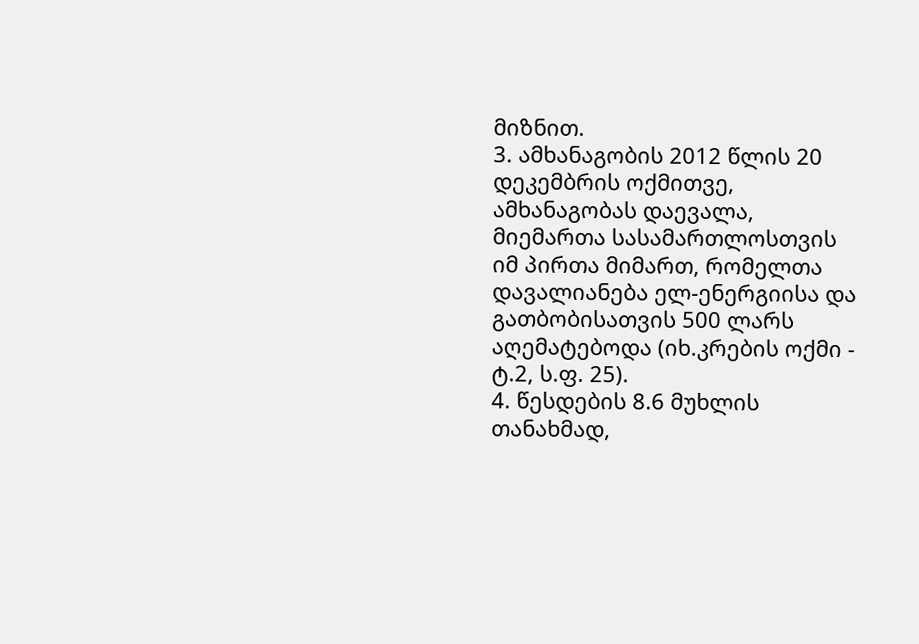მიზნით.
3. ამხანაგობის 2012 წლის 20 დეკემბრის ოქმითვე, ამხანაგობას დაევალა, მიემართა სასამართლოსთვის იმ პირთა მიმართ, რომელთა დავალიანება ელ-ენერგიისა და გათბობისათვის 500 ლარს აღემატებოდა (იხ.კრების ოქმი - ტ.2, ს.ფ. 25).
4. წესდების 8.6 მუხლის თანახმად,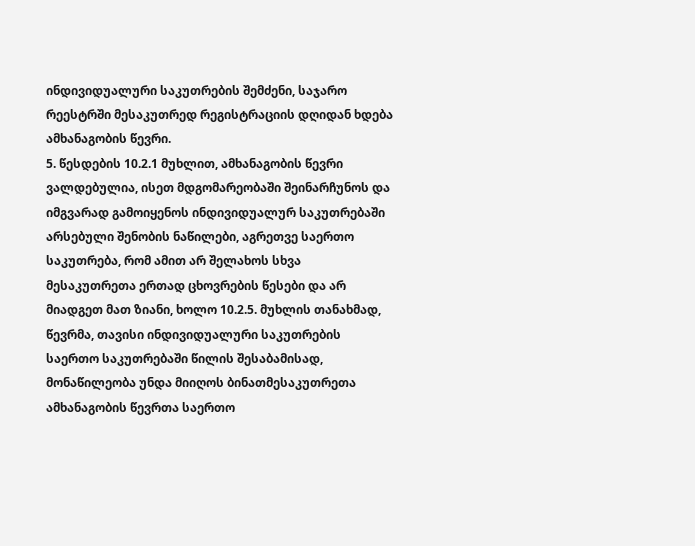ინდივიდუალური საკუთრების შემძენი, საჯარო რეესტრში მესაკუთრედ რეგისტრაციის დღიდან ხდება ამხანაგობის წევრი.
5. წესდების 10.2.1 მუხლით, ამხანაგობის წევრი ვალდებულია, ისეთ მდგომარეობაში შეინარჩუნოს და იმგვარად გამოიყენოს ინდივიდუალურ საკუთრებაში არსებული შენობის ნაწილები, აგრეთვე საერთო საკუთრება, რომ ამით არ შელახოს სხვა მესაკუთრეთა ერთად ცხოვრების წესები და არ მიადგეთ მათ ზიანი, ხოლო 10.2.5. მუხლის თანახმად, წევრმა, თავისი ინდივიდუალური საკუთრების საერთო საკუთრებაში წილის შესაბამისად, მონაწილეობა უნდა მიიღოს ბინათმესაკუთრეთა ამხანაგობის წევრთა საერთო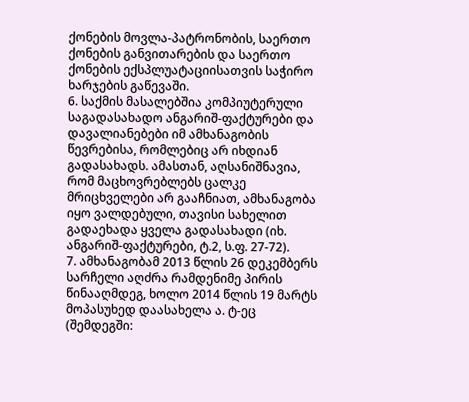ქონების მოვლა-პატრონობის, საერთო ქონების განვითარების და საერთო ქონების ექსპლუატაციისათვის საჭირო ხარჯების გაწევაში.
6. საქმის მასალებშია კომპიუტერული საგადასახადო ანგარიშ-ფაქტურები და დავალიანებები იმ ამხანაგობის წევრებისა, რომლებიც არ იხდიან გადასახადს. ამასთან, აღსანიშნავია, რომ მაცხოვრებლებს ცალკე მრიცხველები არ გააჩნიათ, ამხანაგობა იყო ვალდებული, თავისი სახელით გადაეხადა ყველა გადასახადი (იხ. ანგარიშ-ფაქტურები, ტ.2, ს.ფ. 27-72).
7. ამხანაგობამ 2013 წლის 26 დეკემბერს სარჩელი აღძრა რამდენიმე პირის წინააღმდეგ, ხოლო 2014 წლის 19 მარტს მოპასუხედ დაასახელა ა. ტ-ეც (შემდეგში: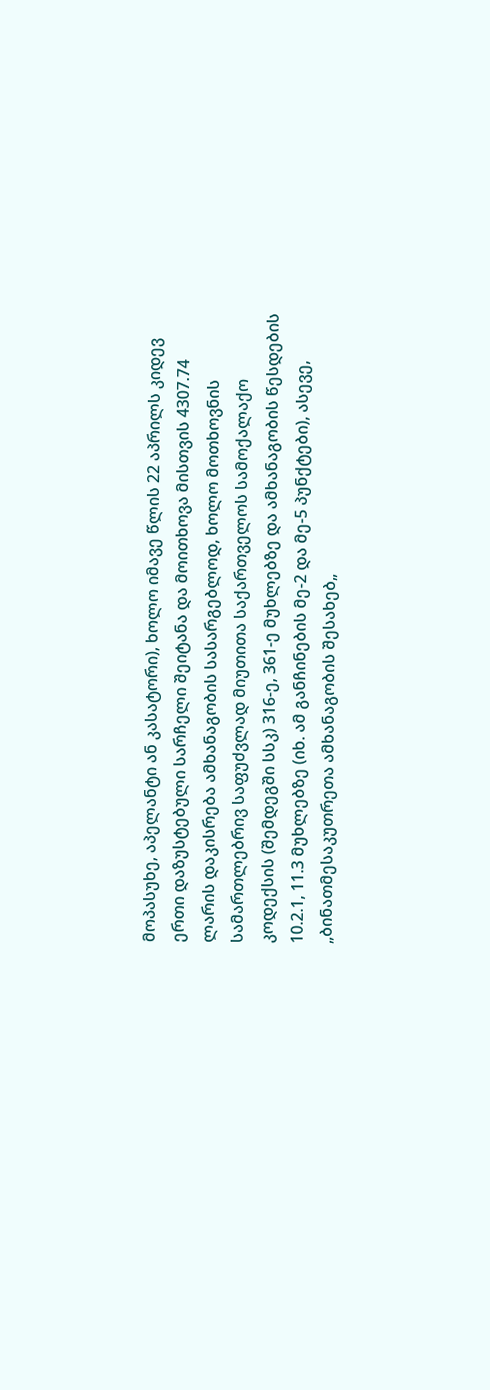მოპასუხე, აპელანტი ან კასატორი), ხოლო იმავე წლის 22 აპრილს კიდევ ერთი დაზუსტებული სარჩელი შეიტანა და მოითხოვა მისთვის 4307.74 ლარის დაკისრება ამხანაგობის სასარგებლოდ, ხოლო მოთხოვნის სამართლებრივ საფუძვლად მიუთითა საქართველოს სამოქალაქო კოდექსის (შემდეგში სსკ) 316-ე, 361-ე მუხლებზე და ამხანაგობის წესდების 10.2.1, 11.3 მუხლებზე (იხ. ამ განჩინების მე-2 და მე-5 პუნქტები), ასევე, „ბინათმესაკუთრეთა ამხანაგობის შესახებ„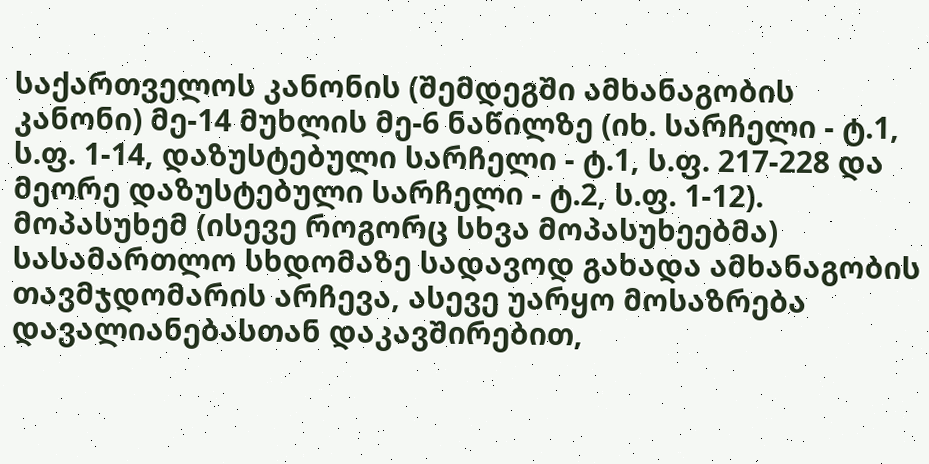საქართველოს კანონის (შემდეგში ამხანაგობის კანონი) მე-14 მუხლის მე-6 ნაწილზე (იხ. სარჩელი - ტ.1, ს.ფ. 1-14, დაზუსტებული სარჩელი - ტ.1, ს.ფ. 217-228 და მეორე დაზუსტებული სარჩელი - ტ.2, ს.ფ. 1-12). მოპასუხემ (ისევე როგორც სხვა მოპასუხეებმა) სასამართლო სხდომაზე სადავოდ გახადა ამხანაგობის თავმჯდომარის არჩევა, ასევე უარყო მოსაზრება დავალიანებასთან დაკავშირებით,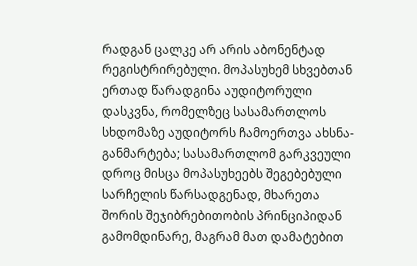რადგან ცალკე არ არის აბონენტად რეგისტრირებული. მოპასუხემ სხვებთან ერთად წარადგინა აუდიტორული დასკვნა, რომელზეც სასამართლოს სხდომაზე აუდიტორს ჩამოერთვა ახსნა-განმარტება; სასამართლომ გარკვეული დროც მისცა მოპასუხეებს შეგებებული სარჩელის წარსადგენად, მხარეთა შორის შეჯიბრებითობის პრინციპიდან გამომდინარე, მაგრამ მათ დამატებით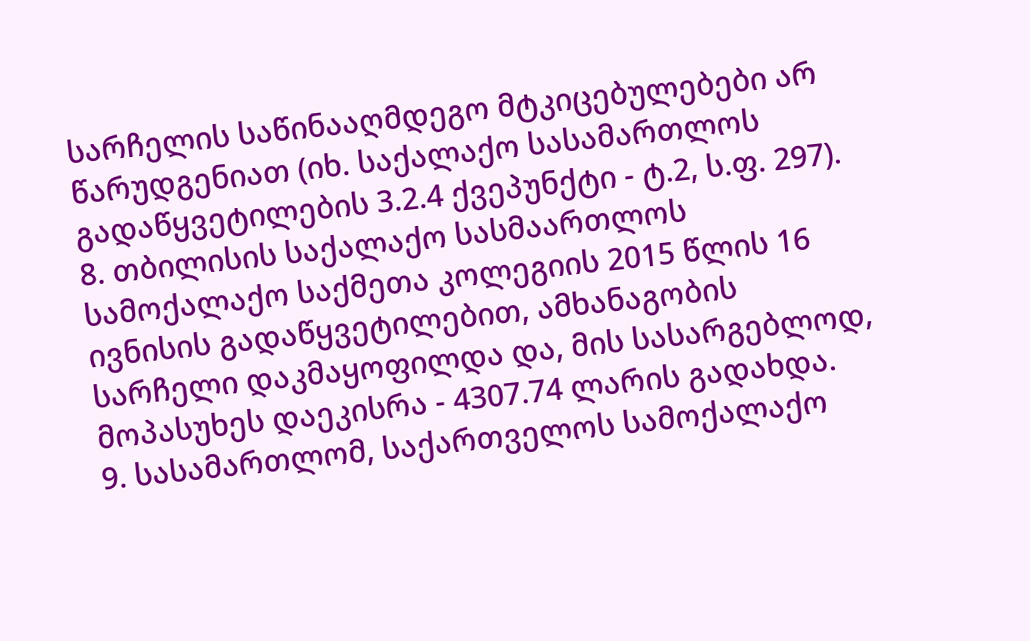სარჩელის საწინააღმდეგო მტკიცებულებები არ წარუდგენიათ (იხ. საქალაქო სასამართლოს გადაწყვეტილების 3.2.4 ქვეპუნქტი - ტ.2, ს.ფ. 297).
8. თბილისის საქალაქო სასმაართლოს სამოქალაქო საქმეთა კოლეგიის 2015 წლის 16 ივნისის გადაწყვეტილებით, ამხანაგობის სარჩელი დაკმაყოფილდა და, მის სასარგებლოდ, მოპასუხეს დაეკისრა - 4307.74 ლარის გადახდა.
9. სასამართლომ, საქართველოს სამოქალაქო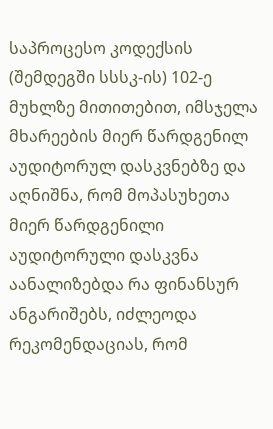საპროცესო კოდექსის (შემდეგში სსსკ-ის) 102-ე მუხლზე მითითებით, იმსჯელა მხარეების მიერ წარდგენილ აუდიტორულ დასკვნებზე და აღნიშნა, რომ მოპასუხეთა მიერ წარდგენილი აუდიტორული დასკვნა აანალიზებდა რა ფინანსურ ანგარიშებს, იძლეოდა რეკომენდაციას, რომ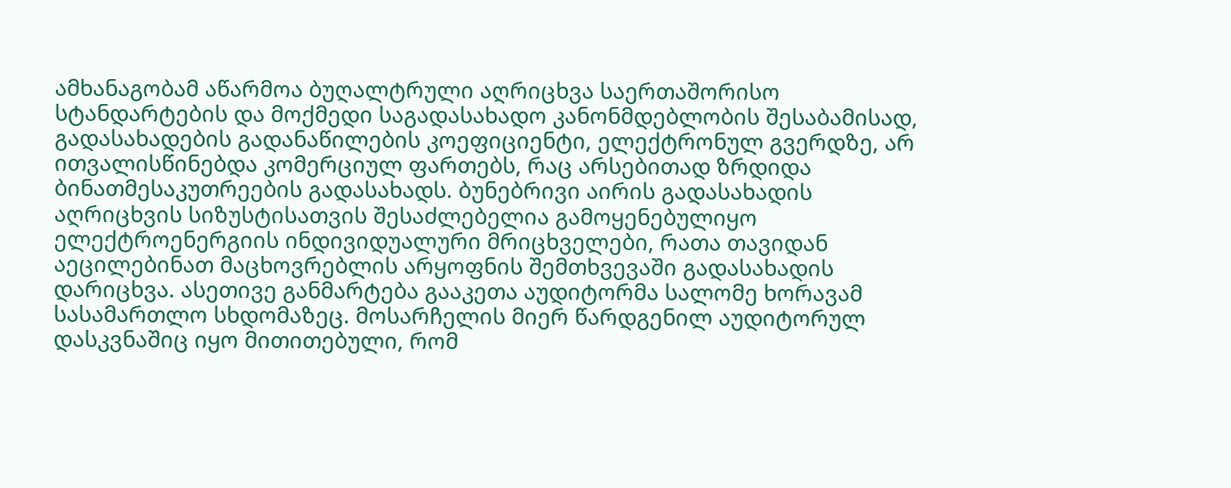ამხანაგობამ აწარმოა ბუღალტრული აღრიცხვა საერთაშორისო სტანდარტების და მოქმედი საგადასახადო კანონმდებლობის შესაბამისად, გადასახადების გადანაწილების კოეფიციენტი, ელექტრონულ გვერდზე, არ ითვალისწინებდა კომერციულ ფართებს, რაც არსებითად ზრდიდა ბინათმესაკუთრეების გადასახადს. ბუნებრივი აირის გადასახადის აღრიცხვის სიზუსტისათვის შესაძლებელია გამოყენებულიყო ელექტროენერგიის ინდივიდუალური მრიცხველები, რათა თავიდან აეცილებინათ მაცხოვრებლის არყოფნის შემთხვევაში გადასახადის დარიცხვა. ასეთივე განმარტება გააკეთა აუდიტორმა სალომე ხორავამ სასამართლო სხდომაზეც. მოსარჩელის მიერ წარდგენილ აუდიტორულ დასკვნაშიც იყო მითითებული, რომ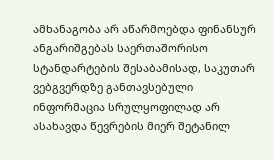ამხანაგობა არ აწარმოებდა ფინანსურ ანგარიშგებას საერთაშორისო სტანდარტების შესაბამისად, საკუთარ ვებგვერდზე განთავსებული ინფორმაცია სრულყოფილად არ ასახავდა წევრების მიერ შეტანილ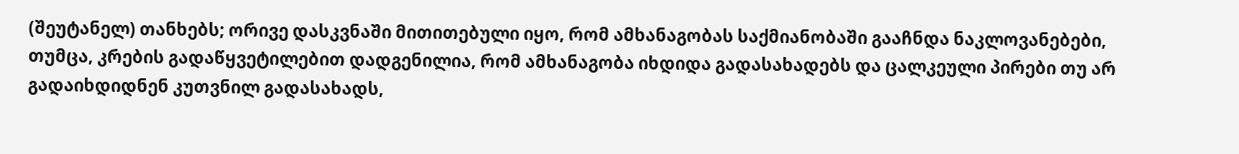(შეუტანელ) თანხებს; ორივე დასკვნაში მითითებული იყო, რომ ამხანაგობას საქმიანობაში გააჩნდა ნაკლოვანებები, თუმცა, კრების გადაწყვეტილებით დადგენილია, რომ ამხანაგობა იხდიდა გადასახადებს და ცალკეული პირები თუ არ გადაიხდიდნენ კუთვნილ გადასახადს,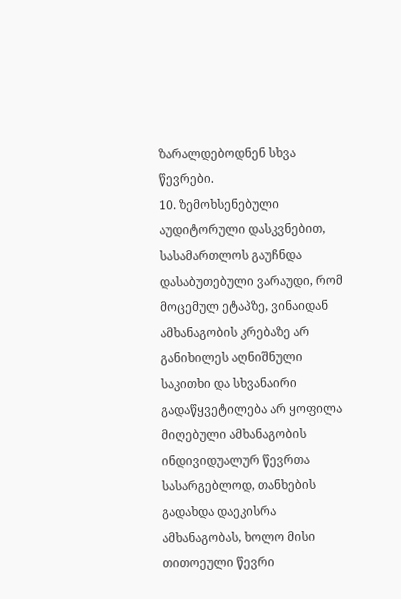ზარალდებოდნენ სხვა წევრები.
10. ზემოხსენებული აუდიტორული დასკვნებით, სასამართლოს გაუჩნდა დასაბუთებული ვარაუდი, რომ მოცემულ ეტაპზე, ვინაიდან ამხანაგობის კრებაზე არ განიხილეს აღნიშნული საკითხი და სხვანაირი გადაწყვეტილება არ ყოფილა მიღებული ამხანაგობის ინდივიდუალურ წევრთა სასარგებლოდ, თანხების გადახდა დაეკისრა ამხანაგობას, ხოლო მისი თითოეული წევრი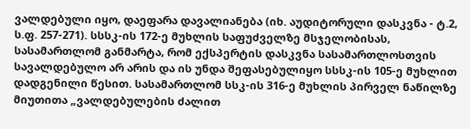ვალდებული იყო, დაეფარა დავალიანება (იხ. აუდიტორული დასკვნა - ტ.2, ს.ფ. 257-271). სსსკ-ის 172-ე მუხლის საფუძველზე მსჯელობისას, სასამართლომ განმარტა, რომ ექსპერტის დასკვნა სასამართლოსთვის სავალდებულო არ არის და ის უნდა შეფასებულიყო სსსკ-ის 105-ე მუხლით დადგენილი წესით. სასამართლომ სსკ-ის 316-ე მუხლის პირველ ნაწილზე მიუთითა „ვალდებულების ძალით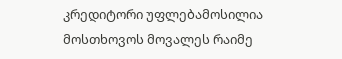კრედიტორი უფლებამოსილია მოსთხოვოს მოვალეს რაიმე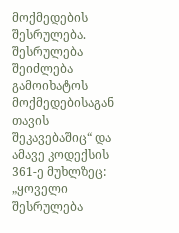მოქმედების შესრულება. შესრულება შეიძლება გამოიხატოს მოქმედებისაგან თავის შეკავებაშიც“ და ამავე კოდექსის 361-ე მუხლზეც: „ყოველი შესრულება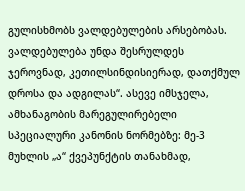გულისხმობს ვალდებულების არსებობას. ვალდებულება უნდა შესრულდეს ჯეროვნად, კეთილსინდისიერად, დათქმულ დროსა და ადგილას“. ასევე იმსჯელა, ამხანაგობის მარეგულირებელი სპეციალური კანონის ნორმებზე: მე-3 მუხლის „ა“ ქვეპუნქტის თანახმად,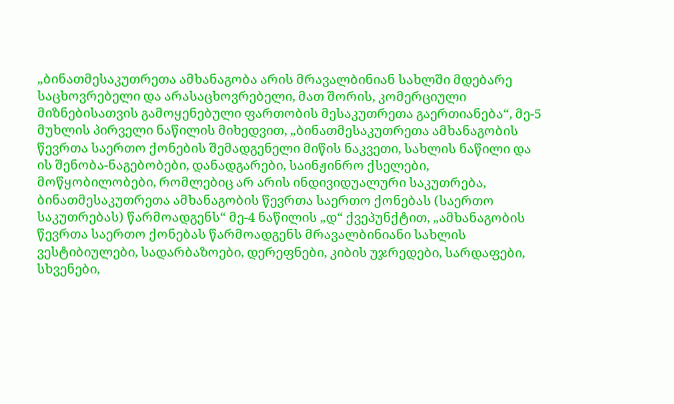„ბინათმესაკუთრეთა ამხანაგობა არის მრავალბინიან სახლში მდებარე საცხოვრებელი და არასაცხოვრებელი, მათ შორის, კომერციული მიზნებისათვის გამოყენებული ფართობის მესაკუთრეთა გაერთიანება“, მე-5 მუხლის პირველი ნაწილის მიხედვით, „ბინათმესაკუთრეთა ამხანაგობის წევრთა საერთო ქონების შემადგენელი მიწის ნაკვეთი, სახლის ნაწილი და ის შენობა-ნაგებობები, დანადგარები, საინჟინრო ქსელები, მოწყობილობები, რომლებიც არ არის ინდივიდუალური საკუთრება, ბინათმესაკუთრეთა ამხანაგობის წევრთა საერთო ქონებას (საერთო საკუთრებას) წარმოადგენს“ მე-4 ნაწილის „დ“ ქვეპუნქტით, „ამხანაგობის წევრთა საერთო ქონებას წარმოადგენს მრავალბინიანი სახლის ვესტიბიულები, სადარბაზოები, დერეფნები, კიბის უჯრედები, სარდაფები, სხვენები,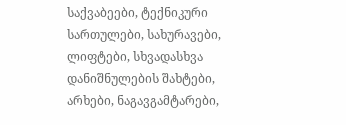საქვაბეები, ტექნიკური სართულები, სახურავები, ლიფტები, სხვადასხვა დანიშნულების შახტები, არხები, ნაგავგამტარები,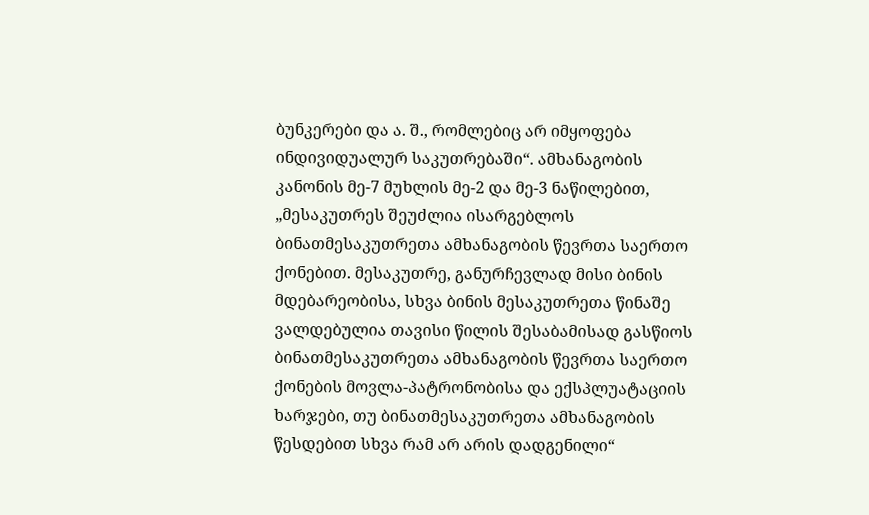ბუნკერები და ა. შ., რომლებიც არ იმყოფება ინდივიდუალურ საკუთრებაში“. ამხანაგობის კანონის მე-7 მუხლის მე-2 და მე-3 ნაწილებით, „მესაკუთრეს შეუძლია ისარგებლოს ბინათმესაკუთრეთა ამხანაგობის წევრთა საერთო ქონებით. მესაკუთრე, განურჩევლად მისი ბინის მდებარეობისა, სხვა ბინის მესაკუთრეთა წინაშე ვალდებულია თავისი წილის შესაბამისად გასწიოს ბინათმესაკუთრეთა ამხანაგობის წევრთა საერთო ქონების მოვლა-პატრონობისა და ექსპლუატაციის ხარჯები, თუ ბინათმესაკუთრეთა ამხანაგობის წესდებით სხვა რამ არ არის დადგენილი“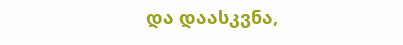და დაასკვნა,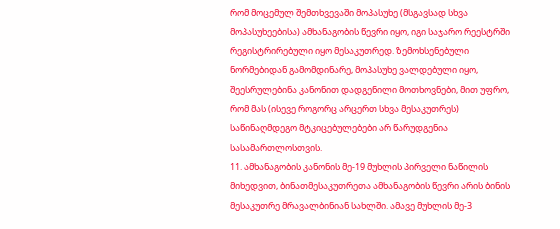რომ მოცემულ შემთხვევაში მოპასუხე (მსგავსად სხვა მოპასუხეებისა) ამხანაგობის წევრი იყო, იგი საჯარო რეესტრში რეგისტრირებული იყო მესაკუთრედ. ზემოხსენებული ნორმებიდან გამომდინარე, მოპასუხე ვალდებული იყო, შეესრულებინა კანონით დადგენილი მოთხოვნები, მით უფრო, რომ მას (ისევე როგორც არცერთ სხვა მესაკუთრეს) საწინაღმდეგო მტკიცებულებები არ წარუდგენია სასამართლოსთვის.
11. ამხანაგობის კანონის მე-19 მუხლის პირველი ნაწილის მიხედვით, ბინათმესაკუთრეთა ამხანაგობის წევრი არის ბინის მესაკუთრე მრავალბინიან სახლში. ამავე მუხლის მე-3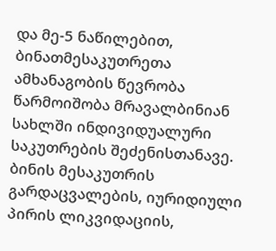და მე-5 ნაწილებით, ბინათმესაკუთრეთა ამხანაგობის წევრობა წარმოიშობა მრავალბინიან სახლში ინდივიდუალური საკუთრების შეძენისთანავე. ბინის მესაკუთრის გარდაცვალების, იურიდიული პირის ლიკვიდაციის,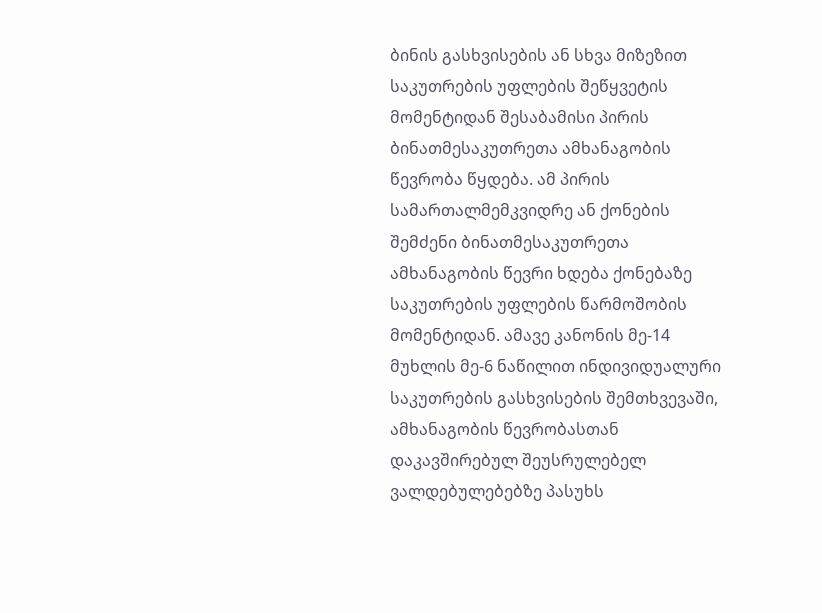ბინის გასხვისების ან სხვა მიზეზით საკუთრების უფლების შეწყვეტის მომენტიდან შესაბამისი პირის ბინათმესაკუთრეთა ამხანაგობის წევრობა წყდება. ამ პირის სამართალმემკვიდრე ან ქონების შემძენი ბინათმესაკუთრეთა ამხანაგობის წევრი ხდება ქონებაზე საკუთრების უფლების წარმოშობის მომენტიდან. ამავე კანონის მე-14 მუხლის მე-6 ნაწილით ინდივიდუალური საკუთრების გასხვისების შემთხვევაში, ამხანაგობის წევრობასთან დაკავშირებულ შეუსრულებელ ვალდებულებებზე პასუხს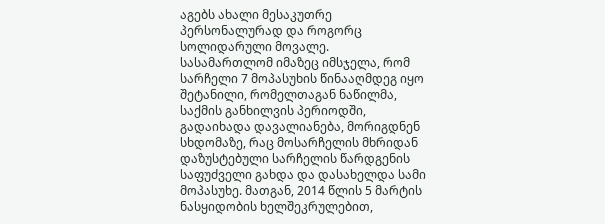აგებს ახალი მესაკუთრე პერსონალურად და როგორც სოლიდარული მოვალე.
სასამართლომ იმაზეც იმსჯელა, რომ სარჩელი 7 მოპასუხის წინააღმდეგ იყო შეტანილი, რომელთაგან ნაწილმა, საქმის განხილვის პერიოდში, გადაიხადა დავალიანება, მორიგდნენ სხდომაზე, რაც მოსარჩელის მხრიდან დაზუსტებული სარჩელის წარდგენის საფუძველი გახდა და დასახელდა სამი მოპასუხე. მათგან, 2014 წლის 5 მარტის ნასყიდობის ხელშეკრულებით,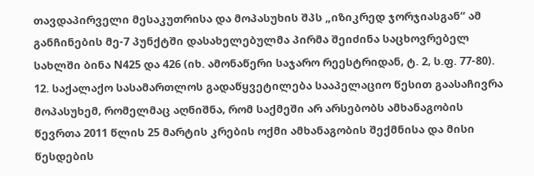თავდაპირველი მესაკუთრისა და მოპასუხის შპს „იზიკრედ ჯორჯიასგან“ ამ განჩინების მე-7 პუნქტში დასახელებულმა პირმა შეიძინა საცხოვრებელ სახლში ბინა N425 და 426 (იხ. ამონაწერი საჯარო რეესტრიდან, ტ. 2, ს.ფ. 77-80).
12. საქალაქო სასამართლოს გადაწყვეტილება სააპელაციო წესით გაასაჩივრა მოპასუხემ, რომელმაც აღნიშნა, რომ საქმეში არ არსებობს ამხანაგობის წევრთა 2011 წლის 25 მარტის კრების ოქმი ამხანაგობის შექმნისა და მისი წესდების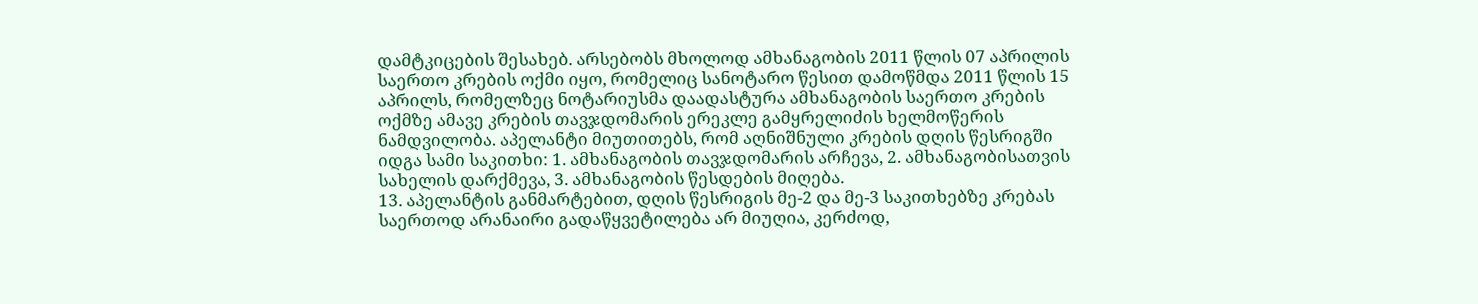დამტკიცების შესახებ. არსებობს მხოლოდ ამხანაგობის 2011 წლის 07 აპრილის საერთო კრების ოქმი იყო, რომელიც სანოტარო წესით დამოწმდა 2011 წლის 15 აპრილს, რომელზეც ნოტარიუსმა დაადასტურა ამხანაგობის საერთო კრების ოქმზე ამავე კრების თავჯდომარის ერეკლე გამყრელიძის ხელმოწერის ნამდვილობა. აპელანტი მიუთითებს, რომ აღნიშნული კრების დღის წესრიგში იდგა სამი საკითხი: 1. ამხანაგობის თავჯდომარის არჩევა, 2. ამხანაგობისათვის სახელის დარქმევა, 3. ამხანაგობის წესდების მიღება.
13. აპელანტის განმარტებით, დღის წესრიგის მე-2 და მე-3 საკითხებზე კრებას საერთოდ არანაირი გადაწყვეტილება არ მიუღია, კერძოდ,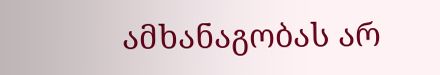ამხანაგობას არ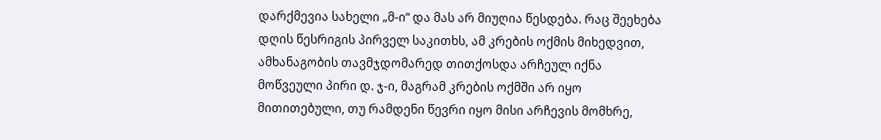დარქმევია სახელი „მ-ი“ და მას არ მიუღია წესდება. რაც შეეხება დღის წესრიგის პირველ საკითხს, ამ კრების ოქმის მიხედვით, ამხანაგობის თავმჯდომარედ თითქოსდა არჩეულ იქნა მოწვეული პირი დ. ჯ-ი, მაგრამ კრების ოქმში არ იყო მითითებული, თუ რამდენი წევრი იყო მისი არჩევის მომხრე,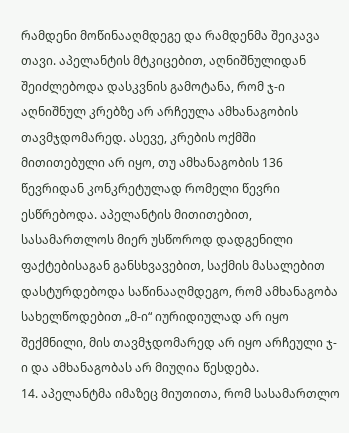რამდენი მოწინააღმდეგე და რამდენმა შეიკავა თავი. აპელანტის მტკიცებით, აღნიშნულიდან შეიძლებოდა დასკვნის გამოტანა, რომ ჯ-ი აღნიშნულ კრებზე არ არჩეულა ამხანაგობის თავმჯდომარედ. ასევე, კრების ოქმში მითითებული არ იყო, თუ ამხანაგობის 136 წევრიდან კონკრეტულად რომელი წევრი ესწრებოდა. აპელანტის მითითებით, სასამართლოს მიერ უსწოროდ დადგენილი ფაქტებისაგან განსხვავებით, საქმის მასალებით დასტურდებოდა საწინააღმდეგო, რომ ამხანაგობა სახელწოდებით „მ-ი“ იურიდიულად არ იყო შექმნილი, მის თავმჯდომარედ არ იყო არჩეული ჯ-ი და ამხანაგობას არ მიუღია წესდება.
14. აპელანტმა იმაზეც მიუთითა, რომ სასამართლო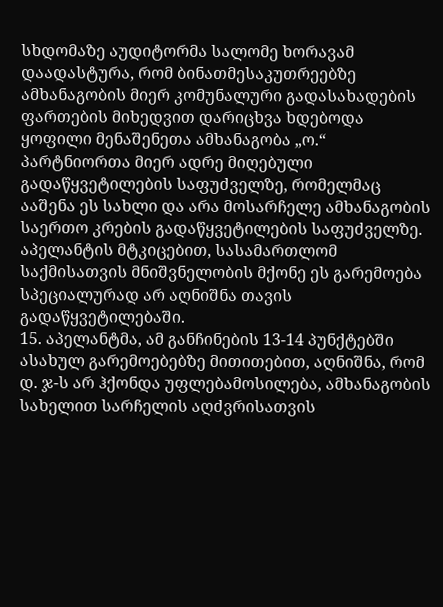სხდომაზე აუდიტორმა სალომე ხორავამ დაადასტურა, რომ ბინათმესაკუთრეებზე ამხანაგობის მიერ კომუნალური გადასახადების ფართების მიხედვით დარიცხვა ხდებოდა ყოფილი მენაშენეთა ამხანაგობა „ო.“ პარტნიორთა მიერ ადრე მიღებული გადაწყვეტილების საფუძველზე, რომელმაც ააშენა ეს სახლი და არა მოსარჩელე ამხანაგობის საერთო კრების გადაწყვეტილების საფუძველზე. აპელანტის მტკიცებით, სასამართლომ საქმისათვის მნიშვნელობის მქონე ეს გარემოება სპეციალურად არ აღნიშნა თავის გადაწყვეტილებაში.
15. აპელანტმა, ამ განჩინების 13-14 პუნქტებში ასახულ გარემოებებზე მითითებით, აღნიშნა, რომ დ. ჯ-ს არ ჰქონდა უფლებამოსილება, ამხანაგობის სახელით სარჩელის აღძვრისათვის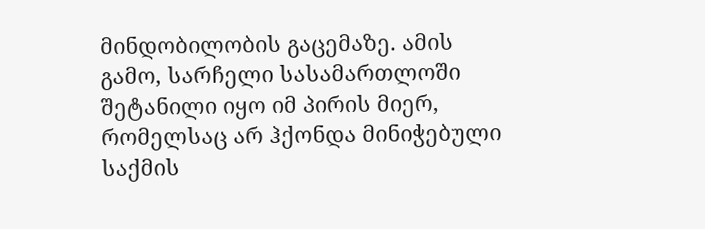მინდობილობის გაცემაზე. ამის გამო, სარჩელი სასამართლოში შეტანილი იყო იმ პირის მიერ, რომელსაც არ ჰქონდა მინიჭებული საქმის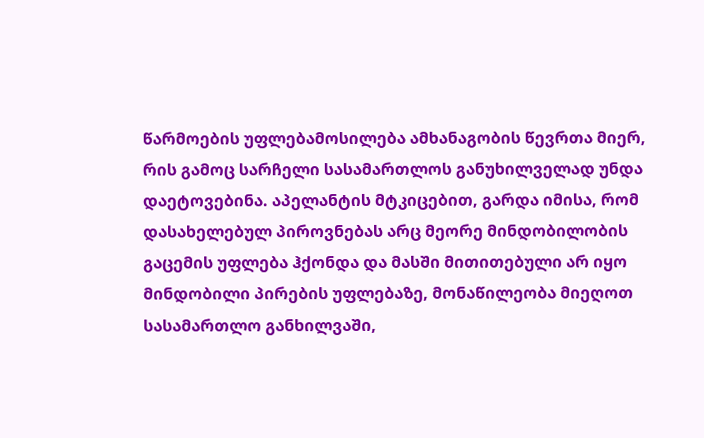წარმოების უფლებამოსილება ამხანაგობის წევრთა მიერ, რის გამოც სარჩელი სასამართლოს განუხილველად უნდა დაეტოვებინა. აპელანტის მტკიცებით, გარდა იმისა, რომ დასახელებულ პიროვნებას არც მეორე მინდობილობის გაცემის უფლება ჰქონდა და მასში მითითებული არ იყო მინდობილი პირების უფლებაზე, მონაწილეობა მიეღოთ სასამართლო განხილვაში,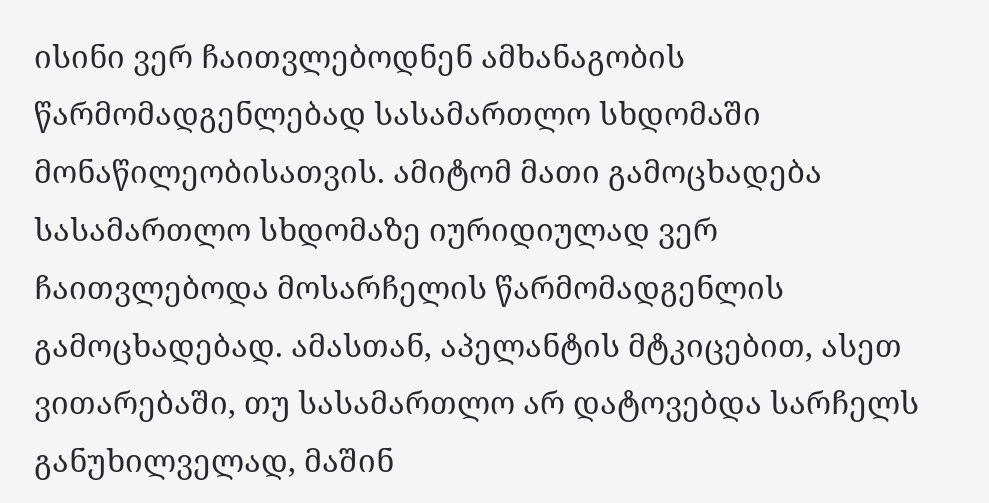ისინი ვერ ჩაითვლებოდნენ ამხანაგობის წარმომადგენლებად სასამართლო სხდომაში მონაწილეობისათვის. ამიტომ მათი გამოცხადება სასამართლო სხდომაზე იურიდიულად ვერ ჩაითვლებოდა მოსარჩელის წარმომადგენლის გამოცხადებად. ამასთან, აპელანტის მტკიცებით, ასეთ ვითარებაში, თუ სასამართლო არ დატოვებდა სარჩელს განუხილველად, მაშინ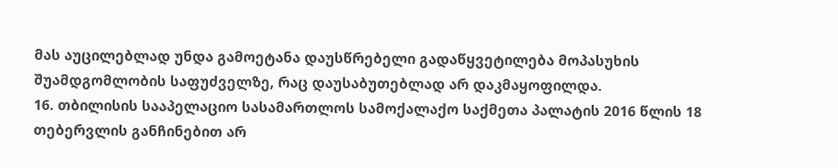მას აუცილებლად უნდა გამოეტანა დაუსწრებელი გადაწყვეტილება მოპასუხის შუამდგომლობის საფუძველზე, რაც დაუსაბუთებლად არ დაკმაყოფილდა.
16. თბილისის სააპელაციო სასამართლოს სამოქალაქო საქმეთა პალატის 2016 წლის 18 თებერვლის განჩინებით არ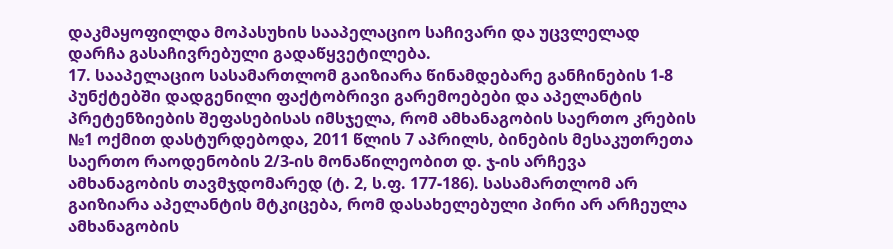დაკმაყოფილდა მოპასუხის სააპელაციო საჩივარი და უცვლელად დარჩა გასაჩივრებული გადაწყვეტილება.
17. სააპელაციო სასამართლომ გაიზიარა წინამდებარე განჩინების 1-8 პუნქტებში დადგენილი ფაქტობრივი გარემოებები და აპელანტის პრეტენზიების შეფასებისას იმსჯელა, რომ ამხანაგობის საერთო კრების №1 ოქმით დასტურდებოდა, 2011 წლის 7 აპრილს, ბინების მესაკუთრეთა საერთო რაოდენობის 2/3-ის მონაწილეობით დ. ჯ-ის არჩევა ამხანაგობის თავმჯდომარედ (ტ. 2, ს.ფ. 177-186). სასამართლომ არ გაიზიარა აპელანტის მტკიცება, რომ დასახელებული პირი არ არჩეულა ამხანაგობის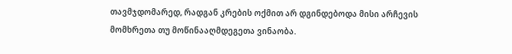თავმჯდომარედ, რადგან კრების ოქმით არ დგინდებოდა მისი არჩევის მომხრეთა თუ მოწინააღმდეგეთა ვინაობა.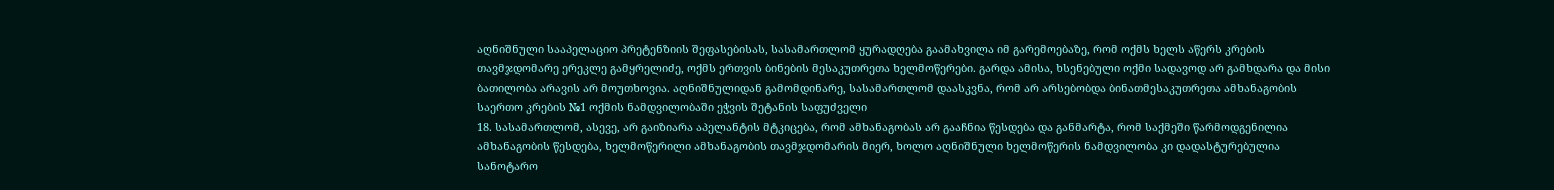აღნიშნული სააპელაციო პრეტენზიის შეფასებისას, სასამართლომ ყურადღება გაამახვილა იმ გარემოებაზე, რომ ოქმს ხელს აწერს კრების თავმჯდომარე ერეკლე გამყრელიძე, ოქმს ერთვის ბინების მესაკუთრეთა ხელმოწერები. გარდა ამისა, ხსენებული ოქმი სადავოდ არ გამხდარა და მისი ბათილობა არავის არ მოუთხოვია. აღნიშნულიდან გამომდინარე, სასამართლომ დაასკვნა, რომ არ არსებობდა ბინათმესაკუთრეთა ამხანაგობის საერთო კრების №1 ოქმის ნამდვილობაში ეჭვის შეტანის საფუძველი
18. სასამართლომ, ასევე, არ გაიზიარა აპელანტის მტკიცება, რომ ამხანაგობას არ გააჩნია წესდება და განმარტა, რომ საქმეში წარმოდგენილია ამხანაგობის წესდება, ხელმოწერილი ამხანაგობის თავმჯდომარის მიერ, ხოლო აღნიშნული ხელმოწერის ნამდვილობა კი დადასტურებულია სანოტარო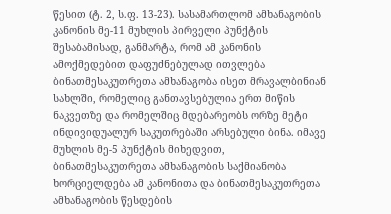წესით (ტ. 2, ს.ფ. 13-23). სასამართლომ ამხანაგობის კანონის მე-11 მუხლის პირველი პუნქტის შესაბამისად, განმარტა, რომ ამ კანონის ამოქმედებით დაფუძნებულად ითვლება ბინათმესაკუთრეთა ამხანაგობა ისეთ მრავალბინიან სახლში, რომელიც განთავსებულია ერთ მიწის ნაკვეთზე და რომელშიც მდებარეობს ორზე მეტი ინდივიდუალურ საკუთრებაში არსებული ბინა. იმავე მუხლის მე-5 პუნქტის მიხედვით, ბინათმესაკუთრეთა ამხანაგობის საქმიანობა ხორციელდება ამ კანონითა და ბინათმესაკუთრეთა ამხანაგობის წესდების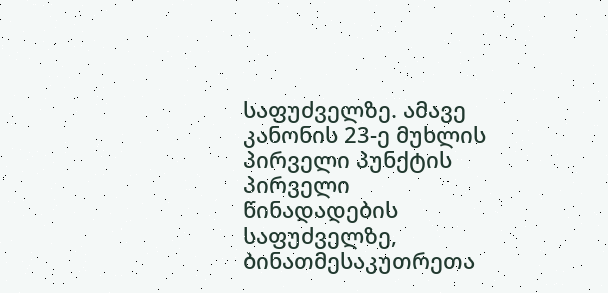საფუძველზე. ამავე კანონის 23-ე მუხლის პირველი პუნქტის პირველი წინადადების საფუძველზე, ბინათმესაკუთრეთა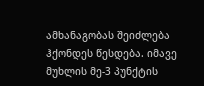ამხანაგობას შეიძლება ჰქონდეს წესდება. იმავე მუხლის მე-3 პუნქტის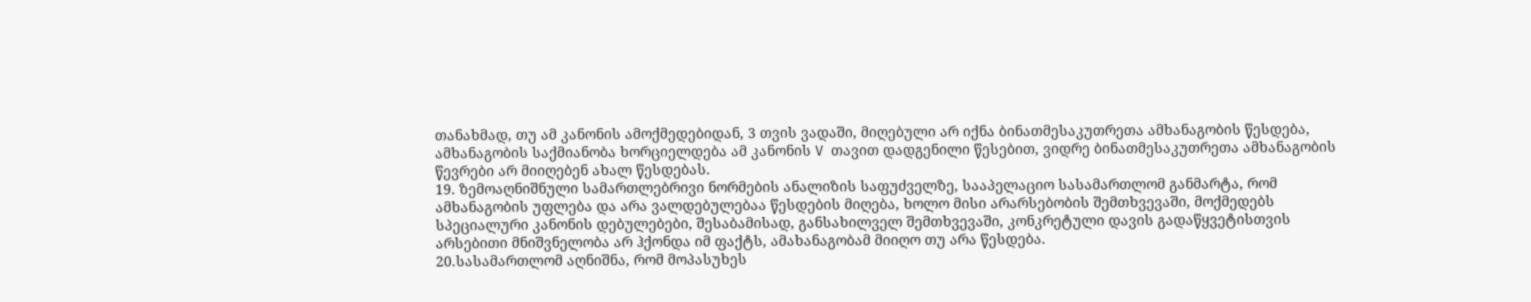თანახმად, თუ ამ კანონის ამოქმედებიდან, 3 თვის ვადაში, მიღებული არ იქნა ბინათმესაკუთრეთა ამხანაგობის წესდება, ამხანაგობის საქმიანობა ხორციელდება ამ კანონის V თავით დადგენილი წესებით, ვიდრე ბინათმესაკუთრეთა ამხანაგობის წევრები არ მიიღებენ ახალ წესდებას.
19. ზემოაღნიშნული სამართლებრივი ნორმების ანალიზის საფუძველზე, სააპელაციო სასამართლომ განმარტა, რომ ამხანაგობის უფლება და არა ვალდებულებაა წესდების მიღება, ხოლო მისი არარსებობის შემთხვევაში, მოქმედებს სპეციალური კანონის დებულებები, შესაბამისად, განსახილველ შემთხვევაში, კონკრეტული დავის გადაწყვეტისთვის არსებითი მნიშვნელობა არ ჰქონდა იმ ფაქტს, ამახანაგობამ მიიღო თუ არა წესდება.
20.სასამართლომ აღნიშნა, რომ მოპასუხეს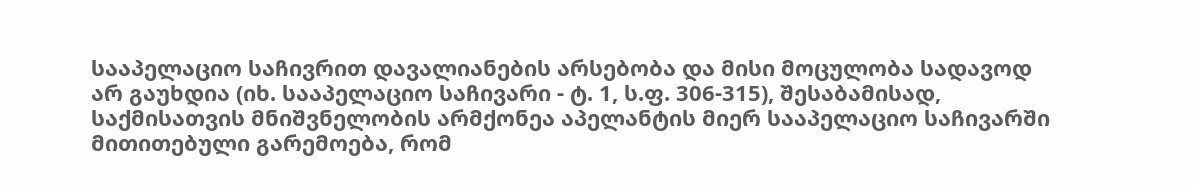სააპელაციო საჩივრით დავალიანების არსებობა და მისი მოცულობა სადავოდ არ გაუხდია (იხ. სააპელაციო საჩივარი - ტ. 1, ს.ფ. 306-315), შესაბამისად, საქმისათვის მნიშვნელობის არმქონეა აპელანტის მიერ სააპელაციო საჩივარში მითითებული გარემოება, რომ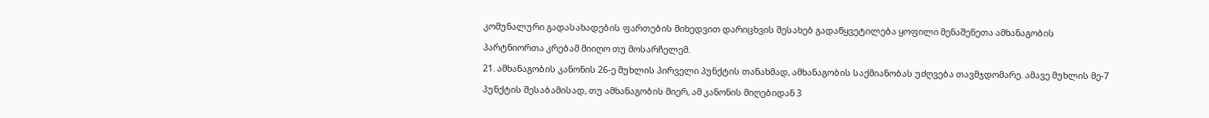კომუნალური გადასახადების ფართების მიხედვით დარიცხვის შესახებ გადაწყვეტილება ყოფილი მენაშენეთა ამხანაგობის პარტნიორთა კრებამ მიიღო თუ მოსარჩელემ.
21. ამხანაგობის კანონის 26-ე მუხლის პირველი პუნქტის თანახმად, ამხანაგობის საქმიანობას უძღვება თავმჯდომარე. ამავე მუხლის მე-7 პუნქტის შესაბამისად, თუ ამხანაგობის მიერ, ამ კანონის მიღებიდან 3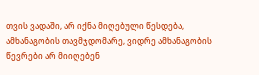თვის ვადაში, არ იქნა მიღებული წესდება, ამხანაგობის თავმჯდომარე, ვიდრე ამხანაგობის წევრები არ მიიღებენ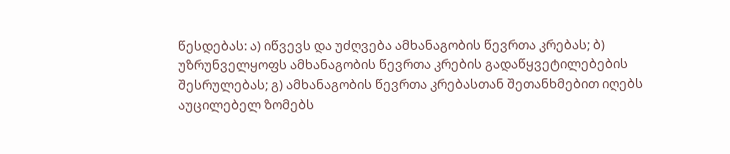წესდებას: ა) იწვევს და უძღვება ამხანაგობის წევრთა კრებას; ბ) უზრუნველყოფს ამხანაგობის წევრთა კრების გადაწყვეტილებების შესრულებას; გ) ამხანაგობის წევრთა კრებასთან შეთანხმებით იღებს აუცილებელ ზომებს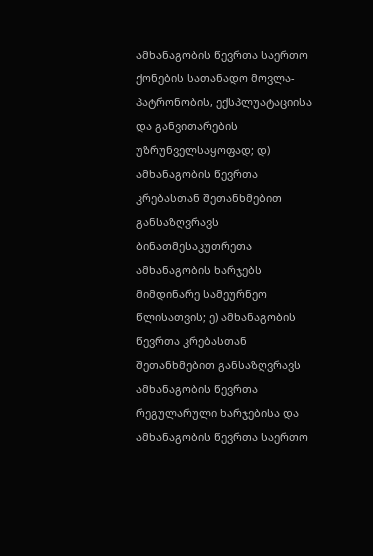ამხანაგობის წევრთა საერთო ქონების სათანადო მოვლა-პატრონობის, ექსპლუატაციისა და განვითარების უზრუნველსაყოფად; დ) ამხანაგობის წევრთა კრებასთან შეთანხმებით განსაზღვრავს ბინათმესაკუთრეთა ამხანაგობის ხარჯებს მიმდინარე სამეურნეო წლისათვის; ე) ამხანაგობის წევრთა კრებასთან შეთანხმებით განსაზღვრავს ამხანაგობის წევრთა რეგულარული ხარჯებისა და ამხანაგობის წევრთა საერთო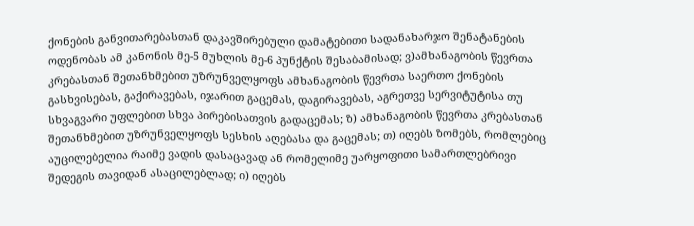ქონების განვითარებასთან დაკავშირებული დამატებითი სადანახარჯო შენატანების ოდენობას ამ კანონის მე-5 მუხლის მე-6 პუნქტის შესაბამისად; ვ)ამხანაგობის წევრთა კრებასთან შეთანხმებით უზრუნველყოფს ამხანაგობის წევრთა საერთო ქონების გასხვისებას, გაქირავებას, იჯარით გაცემას, დაგირავებას, აგრეთვე სერვიტუტისა თუ სხვაგვარი უფლებით სხვა პირებისათვის გადაცემას; ზ) ამხანაგობის წევრთა კრებასთან შეთანხმებით უზრუნველყოფს სესხის აღებასა და გაცემას; თ) იღებს ზომებს, რომლებიც აუცილებელია რაიმე ვადის დასაცავად ან რომელიმე უარყოფითი სამართლებრივი შედეგის თავიდან ასაცილებლად; ი) იღებს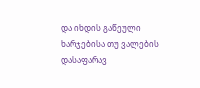და იხდის გაწეული ხარჯებისა თუ ვალების დასაფარავ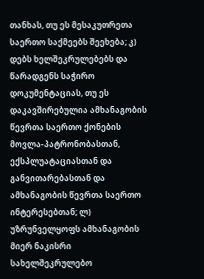თანხას, თუ ეს მესაკუთრეთა საერთო საქმეებს შეეხება; კ) დებს ხელშეკრულებებს და წარადგენს საჭირო დოკუმენტაციას, თუ ეს დაკავშირებულია ამხანაგობის წევრთა საერთო ქონების მოვლა-პატრონობასთან, ექსპლუატაციასთან და განვითარებასთან და ამხანაგობის წევრთა საერთო ინტერესებთან; ლ) უზრუნველყოფს ამხანაგობის მიერ ნაკისრი სახელშეკრულებო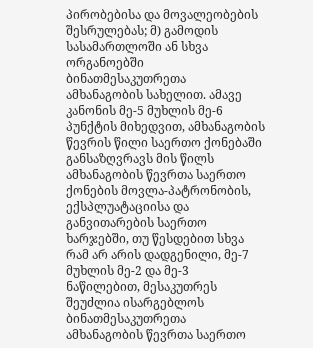პირობებისა და მოვალეობების შესრულებას; მ) გამოდის სასამართლოში ან სხვა ორგანოებში ბინათმესაკუთრეთა ამხანაგობის სახელით. ამავე კანონის მე-5 მუხლის მე-6 პუნქტის მიხედვით, ამხანაგობის წევრის წილი საერთო ქონებაში განსაზღვრავს მის წილს ამხანაგობის წევრთა საერთო ქონების მოვლა-პატრონობის, ექსპლუატაციისა და განვითარების საერთო ხარჯებში, თუ წესდებით სხვა რამ არ არის დადგენილი, მე-7 მუხლის მე-2 და მე-3 ნაწილებით, მესაკუთრეს შეუძლია ისარგებლოს ბინათმესაკუთრეთა ამხანაგობის წევრთა საერთო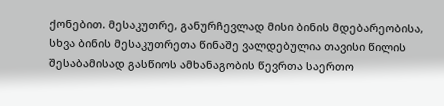ქონებით. მესაკუთრე, განურჩევლად მისი ბინის მდებარეობისა, სხვა ბინის მესაკუთრეთა წინაშე ვალდებულია თავისი წილის შესაბამისად გასწიოს ამხანაგობის წევრთა საერთო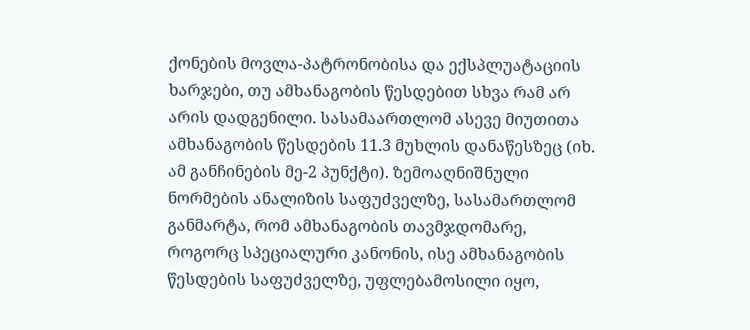ქონების მოვლა-პატრონობისა და ექსპლუატაციის ხარჯები, თუ ამხანაგობის წესდებით სხვა რამ არ არის დადგენილი. სასამაართლომ ასევე მიუთითა ამხანაგობის წესდების 11.3 მუხლის დანაწესზეც (იხ. ამ განჩინების მე-2 პუნქტი). ზემოაღნიშნული ნორმების ანალიზის საფუძველზე, სასამართლომ განმარტა, რომ ამხანაგობის თავმჯდომარე, როგორც სპეციალური კანონის, ისე ამხანაგობის წესდების საფუძველზე, უფლებამოსილი იყო,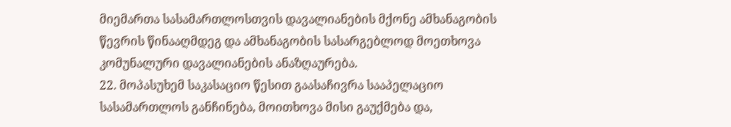მიემართა სასამართლოსთვის დავალიანების მქონე ამხანაგობის წევრის წინააღმდეგ და ამხანაგობის სასარგებლოდ მოეთხოვა კომუნალური დავალიანების ანაზღაურება.
22. მოპასუხემ საკასაციო წესით გაასაჩივრა სააპელაციო სასამართლოს განჩინება, მოითხოვა მისი გაუქმება და,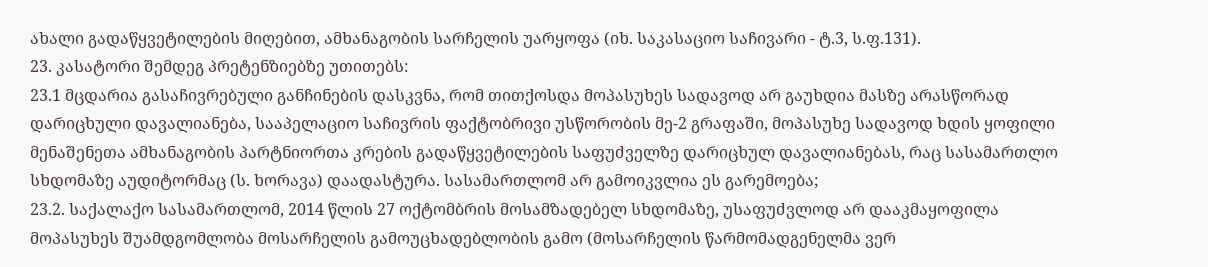ახალი გადაწყვეტილების მიღებით, ამხანაგობის სარჩელის უარყოფა (იხ. საკასაციო საჩივარი - ტ.3, ს.ფ.131).
23. კასატორი შემდეგ პრეტენზიებზე უთითებს:
23.1 მცდარია გასაჩივრებული განჩინების დასკვნა, რომ თითქოსდა მოპასუხეს სადავოდ არ გაუხდია მასზე არასწორად დარიცხული დავალიანება, სააპელაციო საჩივრის ფაქტობრივი უსწორობის მე-2 გრაფაში, მოპასუხე სადავოდ ხდის ყოფილი მენაშენეთა ამხანაგობის პარტნიორთა კრების გადაწყვეტილების საფუძველზე დარიცხულ დავალიანებას, რაც სასამართლო სხდომაზე აუდიტორმაც (ს. ხორავა) დაადასტურა. სასამართლომ არ გამოიკვლია ეს გარემოება;
23.2. საქალაქო სასამართლომ, 2014 წლის 27 ოქტომბრის მოსამზადებელ სხდომაზე, უსაფუძვლოდ არ დააკმაყოფილა მოპასუხეს შუამდგომლობა მოსარჩელის გამოუცხადებლობის გამო (მოსარჩელის წარმომადგენელმა ვერ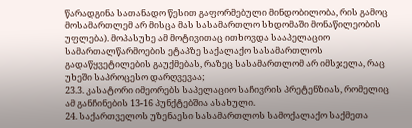წარადგინა სათანადო წესით გაფორმებული მინდობილობა, რის გამოც მოსამართლემ არ მისცა მას სასამართლო სხდომაში მონაწილეობის უფლება). მოპასუხე ამ მოტივითაც ითხოვდა სააპელაციო სამართალწარმოების ეტაპზე საქალაქო სასამართლოს გადაწყვეტილების გაუქმებას, რაზეც სასამართლომ არ იმსჯელა, რაც უხეში საპროცესო დარღვევაა;
23.3. კასატორი იმეორებს საპელაციო საჩივრის პრეტენზიას, რომელიც ამ განჩინების 13-16 პუნქტებშია ასახული.
24. საქართველოს უზენაესი სასამართლოს სამოქალაქო საქმეთა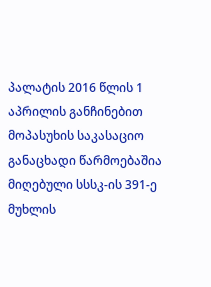პალატის 2016 წლის 1 აპრილის განჩინებით მოპასუხის საკასაციო განაცხადი წარმოებაშია მიღებული სსსკ-ის 391-ე მუხლის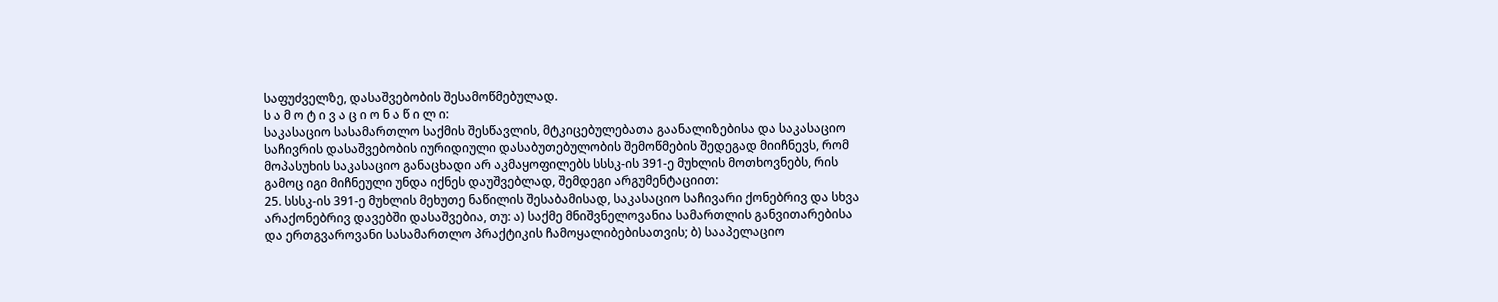საფუძველზე, დასაშვებობის შესამოწმებულად.
ს ა მ ო ტ ი ვ ა ც ი ო ნ ა წ ი ლ ი:
საკასაციო სასამართლო საქმის შესწავლის, მტკიცებულებათა გაანალიზებისა და საკასაციო საჩივრის დასაშვებობის იურიდიული დასაბუთებულობის შემოწმების შედეგად მიიჩნევს, რომ მოპასუხის საკასაციო განაცხადი არ აკმაყოფილებს სსსკ-ის 391-ე მუხლის მოთხოვნებს, რის გამოც იგი მიჩნეული უნდა იქნეს დაუშვებლად, შემდეგი არგუმენტაციით:
25. სსსკ-ის 391-ე მუხლის მეხუთე ნაწილის შესაბამისად, საკასაციო საჩივარი ქონებრივ და სხვა არაქონებრივ დავებში დასაშვებია, თუ: ა) საქმე მნიშვნელოვანია სამართლის განვითარებისა და ერთგვაროვანი სასამართლო პრაქტიკის ჩამოყალიბებისათვის; ბ) სააპელაციო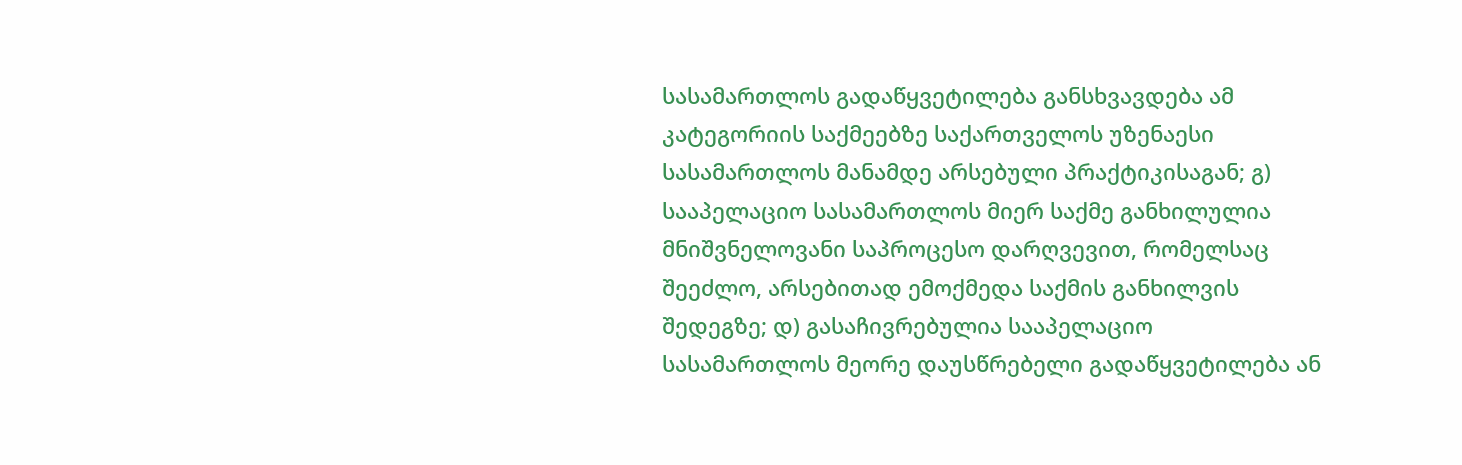სასამართლოს გადაწყვეტილება განსხვავდება ამ კატეგორიის საქმეებზე საქართველოს უზენაესი სასამართლოს მანამდე არსებული პრაქტიკისაგან; გ) სააპელაციო სასამართლოს მიერ საქმე განხილულია მნიშვნელოვანი საპროცესო დარღვევით, რომელსაც შეეძლო, არსებითად ემოქმედა საქმის განხილვის შედეგზე; დ) გასაჩივრებულია სააპელაციო სასამართლოს მეორე დაუსწრებელი გადაწყვეტილება ან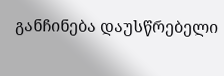განჩინება დაუსწრებელი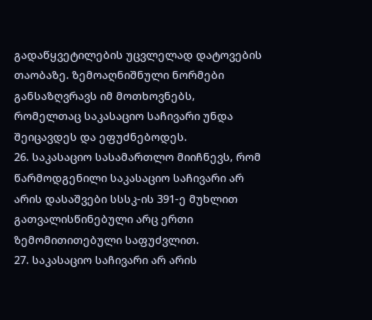გადაწყვეტილების უცვლელად დატოვების თაობაზე. ზემოაღნიშნული ნორმები განსაზღვრავს იმ მოთხოვნებს, რომელთაც საკასაციო საჩივარი უნდა შეიცავდეს და ეფუძნებოდეს.
26. საკასაციო სასამართლო მიიჩნევს, რომ წარმოდგენილი საკასაციო საჩივარი არ არის დასაშვები სსსკ-ის 391-ე მუხლით გათვალისწინებული არც ერთი ზემომითითებული საფუძვლით.
27. საკასაციო საჩივარი არ არის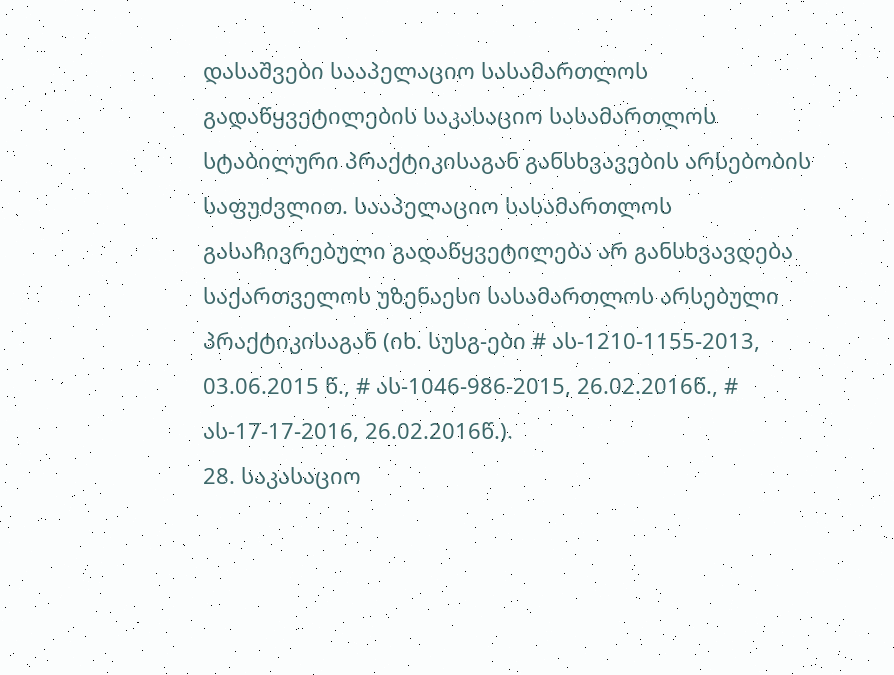დასაშვები სააპელაციო სასამართლოს გადაწყვეტილების საკასაციო სასამართლოს სტაბილური პრაქტიკისაგან განსხვავების არსებობის საფუძვლით. სააპელაციო სასამართლოს გასაჩივრებული გადაწყვეტილება არ განსხვავდება საქართველოს უზენაესი სასამართლოს არსებული პრაქტიკისაგან (იხ. სუსგ-ები # ას-1210-1155-2013, 03.06.2015 წ., # ას-1046-986-2015, 26.02.2016წ., # ას-17-17-2016, 26.02.2016წ.).
28. საკასაციო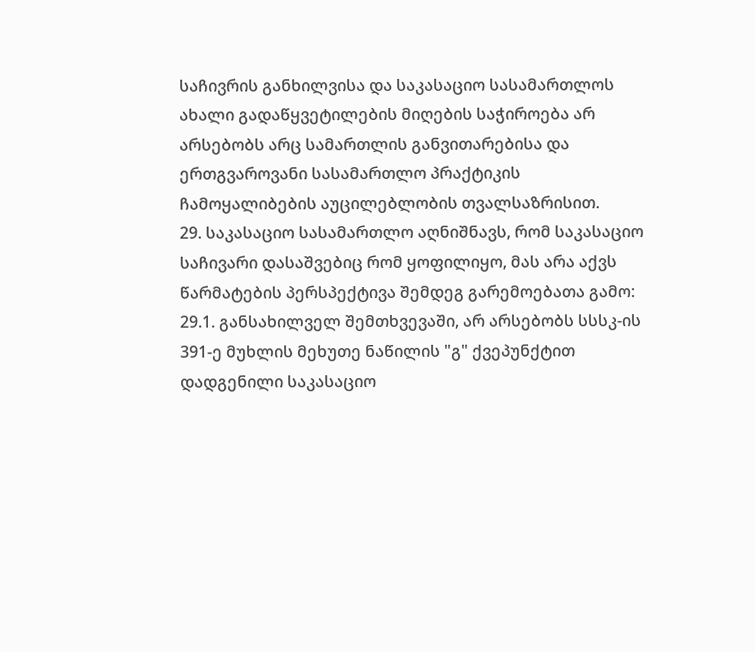საჩივრის განხილვისა და საკასაციო სასამართლოს ახალი გადაწყვეტილების მიღების საჭიროება არ არსებობს არც სამართლის განვითარებისა და ერთგვაროვანი სასამართლო პრაქტიკის ჩამოყალიბების აუცილებლობის თვალსაზრისით.
29. საკასაციო სასამართლო აღნიშნავს, რომ საკასაციო საჩივარი დასაშვებიც რომ ყოფილიყო, მას არა აქვს წარმატების პერსპექტივა შემდეგ გარემოებათა გამო:
29.1. განსახილველ შემთხვევაში, არ არსებობს სსსკ-ის 391-ე მუხლის მეხუთე ნაწილის "გ" ქვეპუნქტით დადგენილი საკასაციო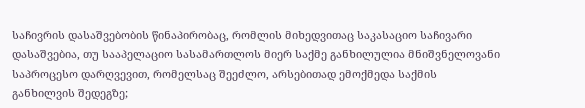საჩივრის დასაშვებობის წინაპირობაც, რომლის მიხედვითაც საკასაციო საჩივარი დასაშვებია, თუ სააპელაციო სასამართლოს მიერ საქმე განხილულია მნიშვნელოვანი საპროცესო დარღვევით, რომელსაც შეეძლო, არსებითად ემოქმედა საქმის განხილვის შედეგზე;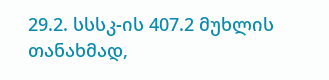29.2. სსსკ-ის 407.2 მუხლის თანახმად,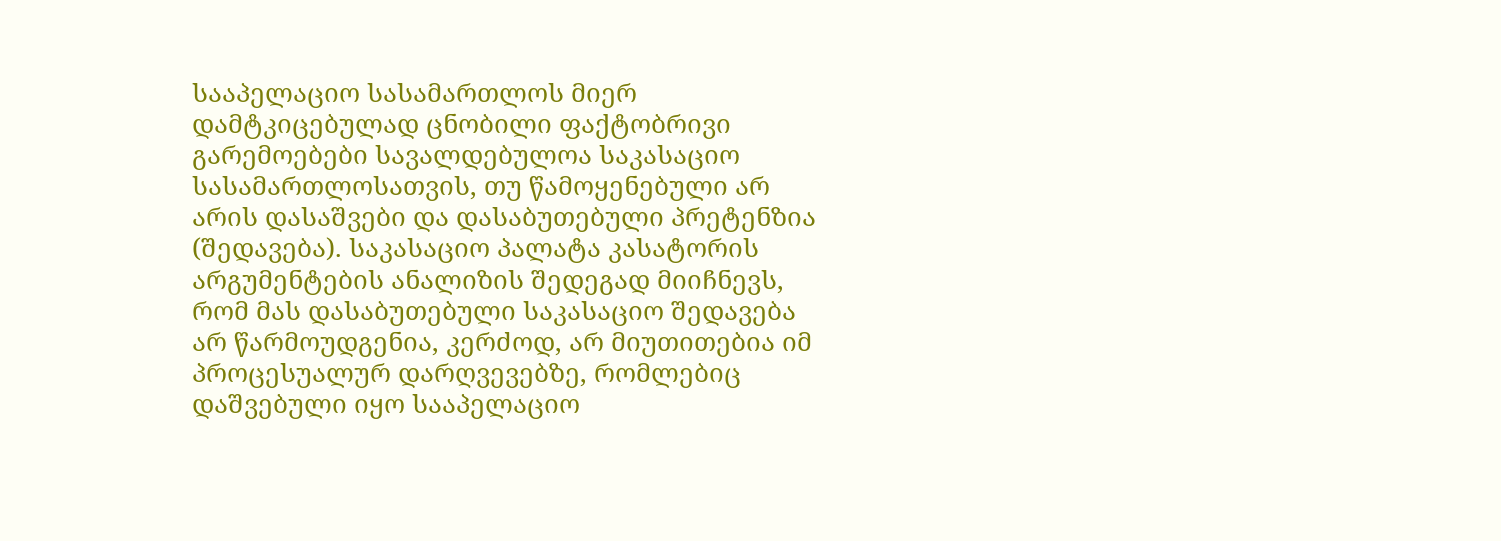სააპელაციო სასამართლოს მიერ დამტკიცებულად ცნობილი ფაქტობრივი გარემოებები სავალდებულოა საკასაციო სასამართლოსათვის, თუ წამოყენებული არ არის დასაშვები და დასაბუთებული პრეტენზია (შედავება). საკასაციო პალატა კასატორის არგუმენტების ანალიზის შედეგად მიიჩნევს, რომ მას დასაბუთებული საკასაციო შედავება არ წარმოუდგენია, კერძოდ, არ მიუთითებია იმ პროცესუალურ დარღვევებზე, რომლებიც დაშვებული იყო სააპელაციო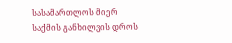სასამართლოს მიერ საქმის განხილვის დროს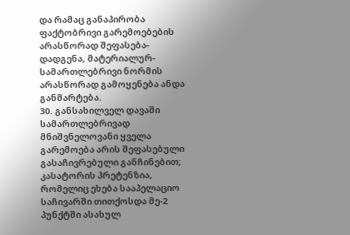და რამაც განაპირობა ფაქტობრივი გარემოებების არასწორად შეფასება-დადგენა, მატერიალურ-სამართლებრივი ნორმის არასწორად გამოყენება ანდა განმარტება.
30. განსახილველ დავაში სამართლებრივად მნიშვნელოვანი ყველა გარემოება არის შეფასებული გასაჩივრებული განჩინებით; კასატორის პრეტენზია, რომელიც ეხება სააპელაციო საჩივარში თითქოსდა მე-2 პუნქტში ასახულ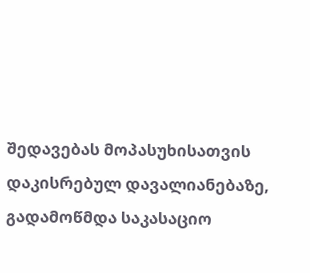შედავებას მოპასუხისათვის დაკისრებულ დავალიანებაზე, გადამოწმდა საკასაციო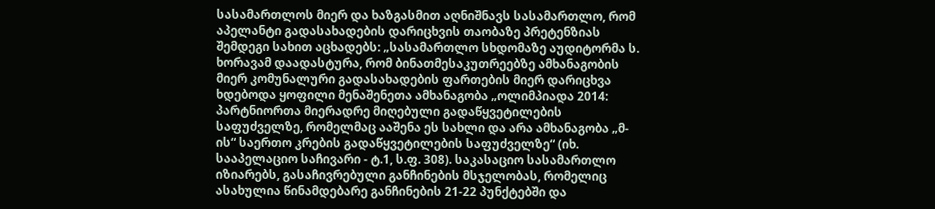სასამართლოს მიერ და ხაზგასმით აღნიშნავს სასამართლო, რომ აპელანტი გადასახადების დარიცხვის თაობაზე პრეტენზიას შემდეგი სახით აცხადებს: „სასამართლო სხდომაზე აუდიტორმა ს. ხორავამ დაადასტურა, რომ ბინათმესაკუთრეებზე ამხანაგობის მიერ კომუნალური გადასახადების ფართების მიერ დარიცხვა ხდებოდა ყოფილი მენაშენეთა ამხანაგობა „ოლიმპიადა 2014: პარტნიორთა მიერადრე მიღებული გადაწყვეტილების საფუძველზე, რომელმაც ააშენა ეს სახლი და არა ამხანაგობა „მ-ის“ საერთო კრების გადაწყვეტილების საფუძველზე“ (იხ. სააპელაციო საჩივარი - ტ.1, ს.ფ. 308). საკასაციო სასამართლო იზიარებს, გასაჩივრებული განჩინების მსჯელობას, რომელიც ასახულია წინამდებარე განჩინების 21-22 პუნქტებში და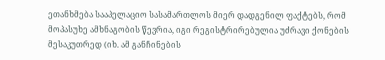ეთანხმება სააპელაციო სასამართლოს მიერ დადგენილ ფაქტებს, რომ მოპასუხე ამხნაგობის წევრია, იგი რეგისტრირებულია უძრავი ქონების მესაკუთრედ (იხ. ამ განჩინების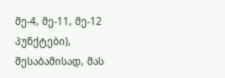მე-4, მე-11, მე-12 პუნქტები), შესაბამისად, მას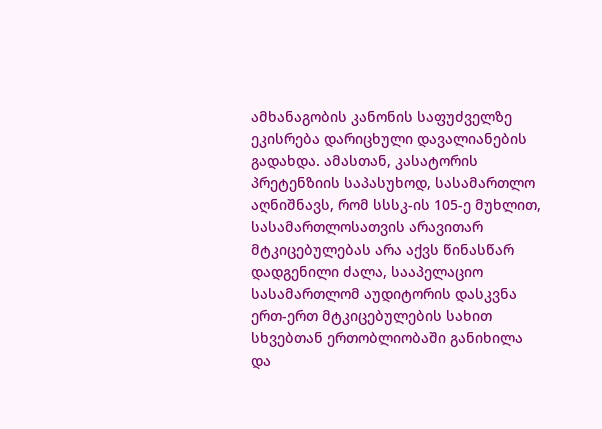ამხანაგობის კანონის საფუძველზე ეკისრება დარიცხული დავალიანების გადახდა. ამასთან, კასატორის პრეტენზიის საპასუხოდ, სასამართლო აღნიშნავს, რომ სსსკ-ის 105-ე მუხლით, სასამართლოსათვის არავითარ მტკიცებულებას არა აქვს წინასწარ დადგენილი ძალა, სააპელაციო სასამართლომ აუდიტორის დასკვნა ერთ-ერთ მტკიცებულების სახით სხვებთან ერთობლიობაში განიხილა და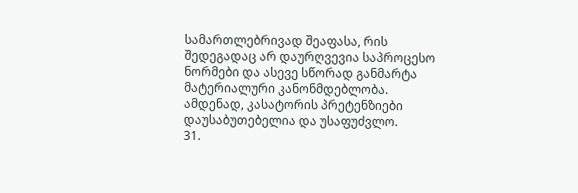სამართლებრივად შეაფასა, რის შედეგადაც არ დაურღვევია საპროცესო ნორმები და ასევე სწორად განმარტა მატერიალური კანონმდებლობა. ამდენად, კასატორის პრეტენზიები დაუსაბუთებელია და უსაფუძვლო.
31.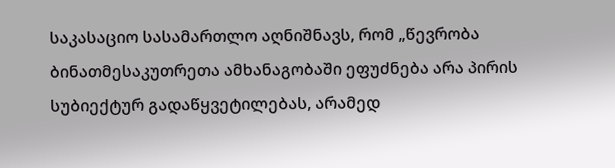საკასაციო სასამართლო აღნიშნავს, რომ „წევრობა ბინათმესაკუთრეთა ამხანაგობაში ეფუძნება არა პირის სუბიექტურ გადაწყვეტილებას, არამედ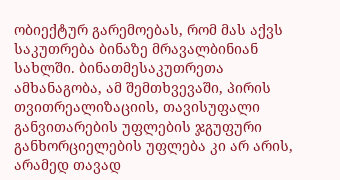ობიექტურ გარემოებას, რომ მას აქვს საკუთრება ბინაზე მრავალბინიან სახლში. ბინათმესაკუთრეთა ამხანაგობა, ამ შემთხვევაში, პირის თვითრეალიზაციის, თავისუფალი განვითარების უფლების ჯგუფური განხორციელების უფლება კი არ არის, არამედ თავად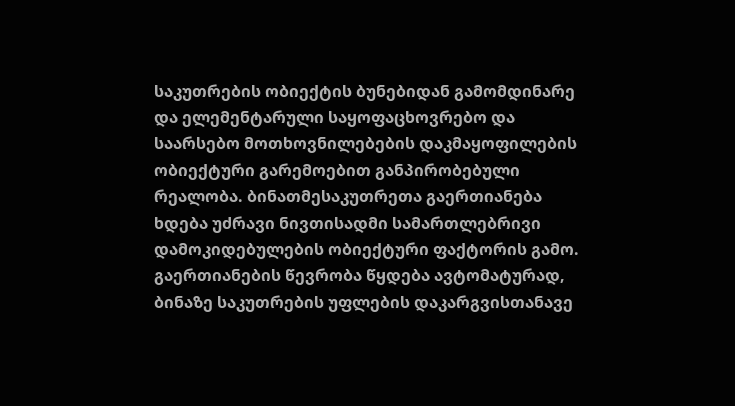საკუთრების ობიექტის ბუნებიდან გამომდინარე და ელემენტარული საყოფაცხოვრებო და საარსებო მოთხოვნილებების დაკმაყოფილების ობიექტური გარემოებით განპირობებული რეალობა. ბინათმესაკუთრეთა გაერთიანება ხდება უძრავი ნივთისადმი სამართლებრივი დამოკიდებულების ობიექტური ფაქტორის გამო. გაერთიანების წევრობა წყდება ავტომატურად, ბინაზე საკუთრების უფლების დაკარგვისთანავე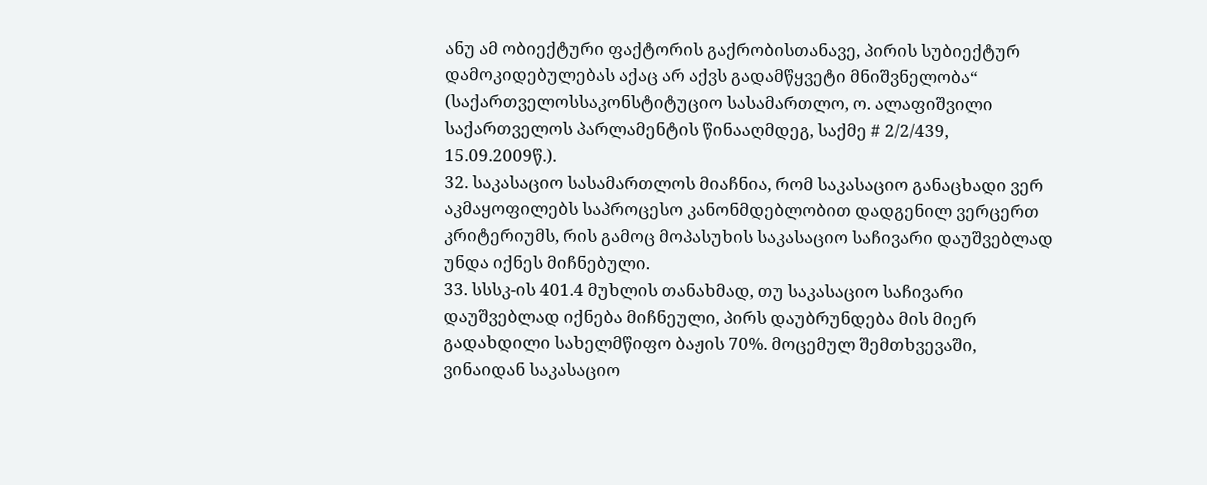ანუ ამ ობიექტური ფაქტორის გაქრობისთანავე, პირის სუბიექტურ დამოკიდებულებას აქაც არ აქვს გადამწყვეტი მნიშვნელობა“ (საქართველოსსაკონსტიტუციო სასამართლო, ო. ალაფიშვილი საქართველოს პარლამენტის წინააღმდეგ, საქმე # 2/2/439, 15.09.2009წ.).
32. საკასაციო სასამართლოს მიაჩნია, რომ საკასაციო განაცხადი ვერ აკმაყოფილებს საპროცესო კანონმდებლობით დადგენილ ვერცერთ კრიტერიუმს, რის გამოც მოპასუხის საკასაციო საჩივარი დაუშვებლად უნდა იქნეს მიჩნებული.
33. სსსკ-ის 401.4 მუხლის თანახმად, თუ საკასაციო საჩივარი დაუშვებლად იქნება მიჩნეული, პირს დაუბრუნდება მის მიერ გადახდილი სახელმწიფო ბაჟის 70%. მოცემულ შემთხვევაში, ვინაიდან საკასაციო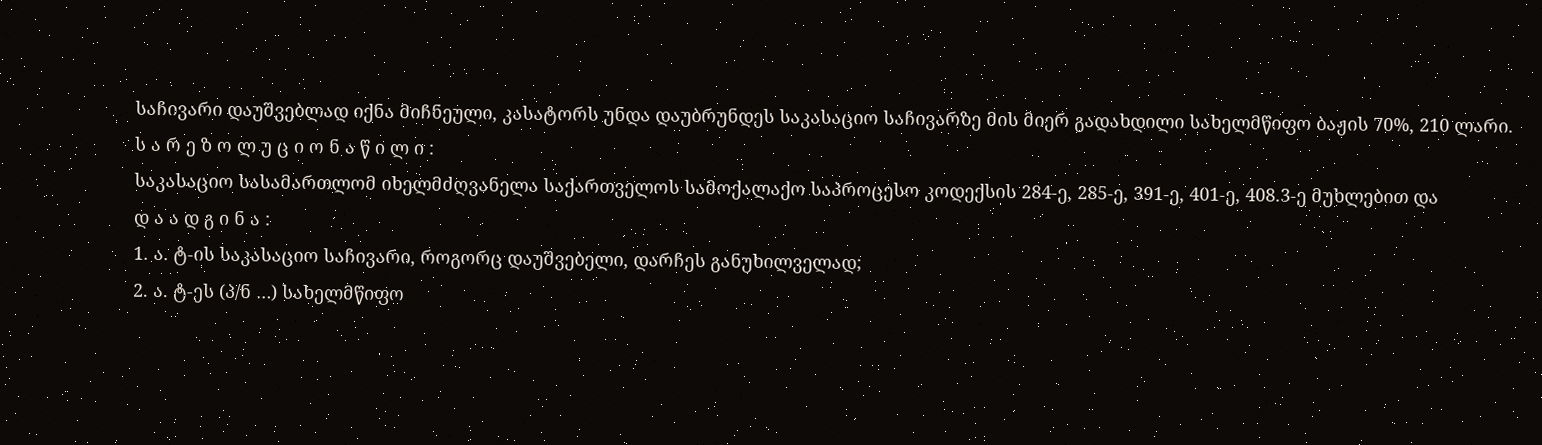საჩივარი დაუშვებლად იქნა მიჩნეული, კასატორს უნდა დაუბრუნდეს საკასაციო საჩივარზე მის მიერ გადახდილი სახელმწიფო ბაჟის 70%, 210 ლარი.
ს ა რ ე ზ ო ლ უ ც ი ო ნ ა წ ი ლ ი :
საკასაციო სასამართლომ იხელმძღვანელა საქართველოს სამოქალაქო საპროცესო კოდექსის 284-ე, 285-ე, 391-ე, 401-ე, 408.3-ე მუხლებით და
დ ა ა დ გ ი ნ ა :
1. ა. ტ-ის საკასაციო საჩივარი, როგორც დაუშვებელი, დარჩეს განუხილველად;
2. ა. ტ-ეს (პ/ნ …) სახელმწიფო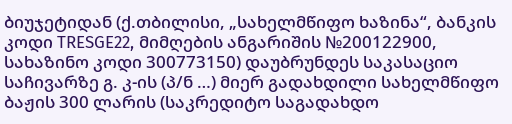ბიუჯეტიდან (ქ.თბილისი, „სახელმწიფო ხაზინა“, ბანკის კოდი TRESGE22, მიმღების ანგარიშის №200122900, სახაზინო კოდი 300773150) დაუბრუნდეს საკასაციო საჩივარზე გ. კ-ის (პ/ნ …) მიერ გადახდილი სახელმწიფო ბაჟის 300 ლარის (საკრედიტო საგადახდო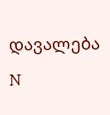დავალება N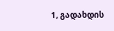1, გადახდის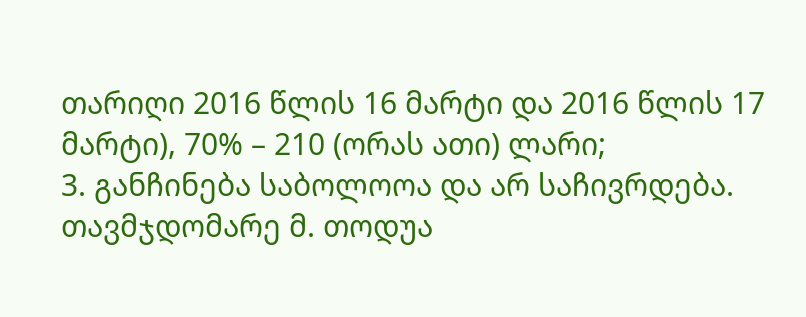თარიღი 2016 წლის 16 მარტი და 2016 წლის 17 მარტი), 70% – 210 (ორას ათი) ლარი;
3. განჩინება საბოლოოა და არ საჩივრდება.
თავმჯდომარე მ. თოდუა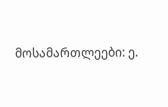მოსამართლეები: ე.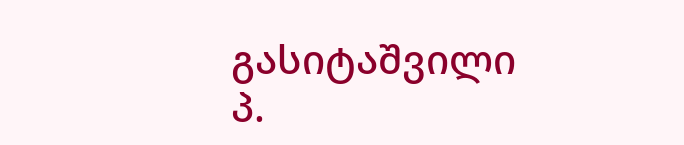გასიტაშვილი
პ.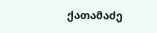ქათამაძე